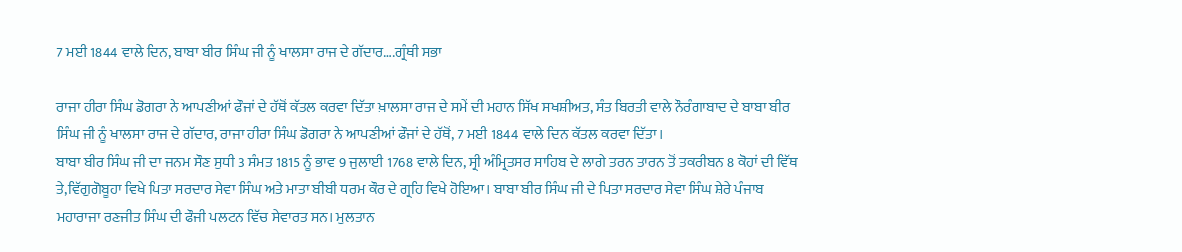7 ਮਈ 1844 ਵਾਲੇ ਦਿਨ, ਬਾਬਾ ਬੀਰ ਸਿੰਘ ਜੀ ਨੂੰ ਖਾਲਸਾ ਰਾਜ ਦੇ ਗੱਦਾਰ….ਗ੍ਰੰਥੀ ਸਭਾ

ਰਾਜਾ ਹੀਰਾ ਸਿੰਘ ਡੋਗਰਾ ਨੇ ਆਪਣੀਆਂ ਫੌਜਾਂ ਦੇ ਹੱਥੋਂ ਕੱਤਲ ਕਰਵਾ ਦਿੱਤਾ ਖ਼ਾਲਸਾ ਰਾਜ ਦੇ ਸਮੇਂ ਦੀ ਮਹਾਨ ਸਿੱਖ ਸਖਸ਼ੀਅਤ, ਸੰਤ ਬਿਰਤੀ ਵਾਲੇ ਨੌਰੰਗਾਬਾਦ ਦੇ ਬਾਬਾ ਬੀਰ ਸਿੰਘ ਜੀ ਨੂੰ ਖਾਲਸਾ ਰਾਜ ਦੇ ਗੱਦਾਰ, ਰਾਜਾ ਹੀਰਾ ਸਿੰਘ ਡੋਗਰਾ ਨੇ ਆਪਣੀਆਂ ਫੌਜਾਂ ਦੇ ਹੱਥੋਂ, 7 ਮਈ 1844 ਵਾਲੇ ਦਿਨ ਕੱਤਲ ਕਰਵਾ ਦਿੱਤਾ।
ਬਾਬਾ ਬੀਰ ਸਿੰਘ ਜੀ ਦਾ ਜਨਮ ਸੌਣ ਸੁਧੀ 3 ਸੰਮਤ 1815 ਨੂੰ ਭਾਵ 9 ਜੁਲਾਈ 1768 ਵਾਲੇ ਦਿਨ, ਸ੍ਰੀ ਅੰਮ੍ਰਿਤਸਰ ਸਾਹਿਬ ਦੇ ਲਾਗੇ ਤਰਨ ਤਾਰਨ ਤੋਂ ਤਕਰੀਬਨ 8 ਕੋਹਾਂ ਦੀ ਵਿੱਥ ਤੇ,ਵਿੱਗੁਗੋਬੂਹਾ ਵਿਖੇ ਪਿਤਾ ਸਰਦਾਰ ਸੇਵਾ ਸਿੰਘ ਅਤੇ ਮਾਤਾ ਬੀਬੀ ਧਰਮ ਕੌਰ ਦੇ ਗ੍ਰਹਿ ਵਿਖੇ ਹੋਇਆ। ਬਾਬਾ ਬੀਰ ਸਿੰਘ ਜੀ ਦੇ ਪਿਤਾ ਸਰਦਾਰ ਸੇਵਾ ਸਿੰਘ ਸ਼ੇਰੇ ਪੰਜਾਬ ਮਹਾਰਾਜਾ ਰਣਜੀਤ ਸਿੰਘ ਦੀ ਫੌਜੀ ਪਲਟਨ ਵਿੱਚ ਸੇਵਾਰਤ ਸਨ। ਮੁਲਤਾਨ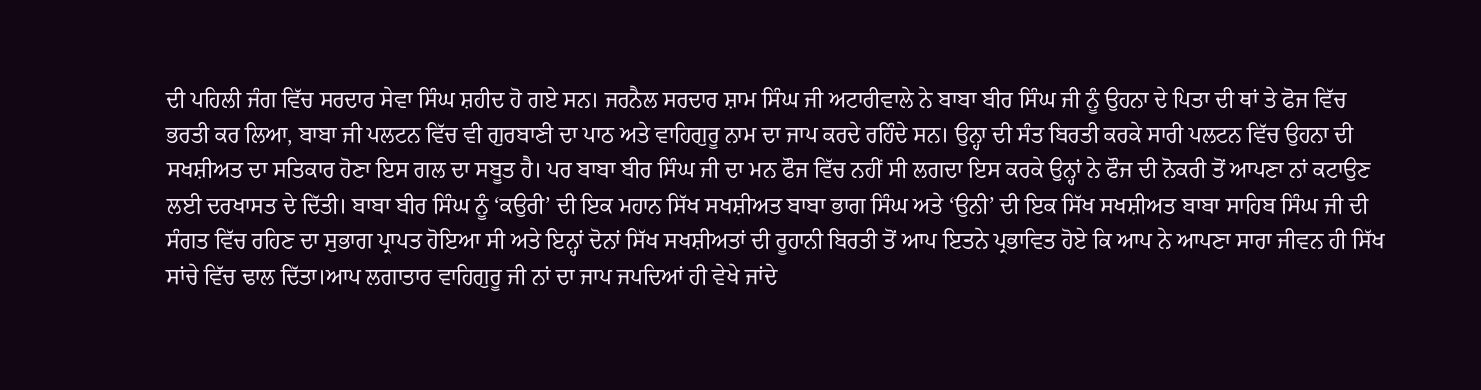ਦੀ ਪਹਿਲੀ ਜੰਗ ਵਿੱਚ ਸਰਦਾਰ ਸੇਵਾ ਸਿੰਘ ਸ਼ਹੀਦ ਹੋ ਗਏ ਸਨ। ਜਰਨੈਲ ਸਰਦਾਰ ਸ਼ਾਮ ਸਿੰਘ ਜੀ ਅਟਾਰੀਵਾਲੇ ਨੇ ਬਾਬਾ ਬੀਰ ਸਿੰਘ ਜੀ ਨੂੰ ਉਹਨਾ ਦੇ ਪਿਤਾ ਦੀ ਥਾਂ ਤੇ ਫੋਜ ਵਿੱਚ ਭਰਤੀ ਕਰ ਲਿਆ, ਬਾਬਾ ਜੀ ਪਲਟਨ ਵਿੱਚ ਵੀ ਗੁਰਬਾਣੀ ਦਾ ਪਾਠ ਅਤੇ ਵਾਹਿਗੁਰੂ ਨਾਮ ਦਾ ਜਾਪ ਕਰਦੇ ਰਹਿੰਦੇ ਸਨ। ਉਨ੍ਹਾ ਦੀ ਸੰਤ ਬਿਰਤੀ ਕਰਕੇ ਸਾਰੀ ਪਲਟਨ ਵਿੱਚ ਉਹਨਾ ਦੀ ਸਖਸ਼ੀਅਤ ਦਾ ਸਤਿਕਾਰ ਹੋਣਾ ਇਸ ਗਲ ਦਾ ਸਬੂਤ ਹੈ। ਪਰ ਬਾਬਾ ਬੀਰ ਸਿੰਘ ਜੀ ਦਾ ਮਨ ਫੌਜ ਵਿੱਚ ਨਹੀਂ ਸੀ ਲਗਦਾ ਇਸ ਕਰਕੇ ਉਨ੍ਹਾਂ ਨੇ ਫੌਜ ਦੀ ਨੋਕਰੀ ਤੋਂ ਆਪਣਾ ਨਾਂ ਕਟਾਉਣ ਲਈ ਦਰਖਾਸਤ ਦੇ ਦਿੱਤੀ। ਬਾਬਾ ਬੀਰ ਸਿੰਘ ਨੂੰ ‘ਕਉਰੀ’ ਦੀ ਇਕ ਮਹਾਨ ਸਿੱਖ ਸਖਸ਼ੀਅਤ ਬਾਬਾ ਭਾਗ ਸਿੰਘ ਅਤੇ ‘ਉਨੀ’ ਦੀ ਇਕ ਸਿੱਖ ਸਖਸ਼ੀਅਤ ਬਾਬਾ ਸਾਹਿਬ ਸਿੰਘ ਜੀ ਦੀ ਸੰਗਤ ਵਿੱਚ ਰਹਿਣ ਦਾ ਸੁਭਾਗ ਪ੍ਰਾਪਤ ਹੋਇਆ ਸੀ ਅਤੇ ਇਨ੍ਹਾਂ ਦੋਨਾਂ ਸਿੱਖ ਸਖਸ਼ੀਅਤਾਂ ਦੀ ਰੂਹਾਨੀ ਬਿਰਤੀ ਤੋਂ ਆਪ ਇਤਨੇ ਪ੍ਰਭਾਵਿਤ ਹੋਏ ਕਿ ਆਪ ਨੇ ਆਪਣਾ ਸਾਰਾ ਜੀਵਨ ਹੀ ਸਿੱਖ ਸਾਂਚੇ ਵਿੱਚ ਢਾਲ ਦਿੱਤਾ।ਆਪ ਲਗਾਤਾਰ ਵਾਹਿਗੁਰੂ ਜੀ ਨਾਂ ਦਾ ਜਾਪ ਜਪਦਿਆਂ ਹੀ ਵੇਖੇ ਜਾਂਦੇ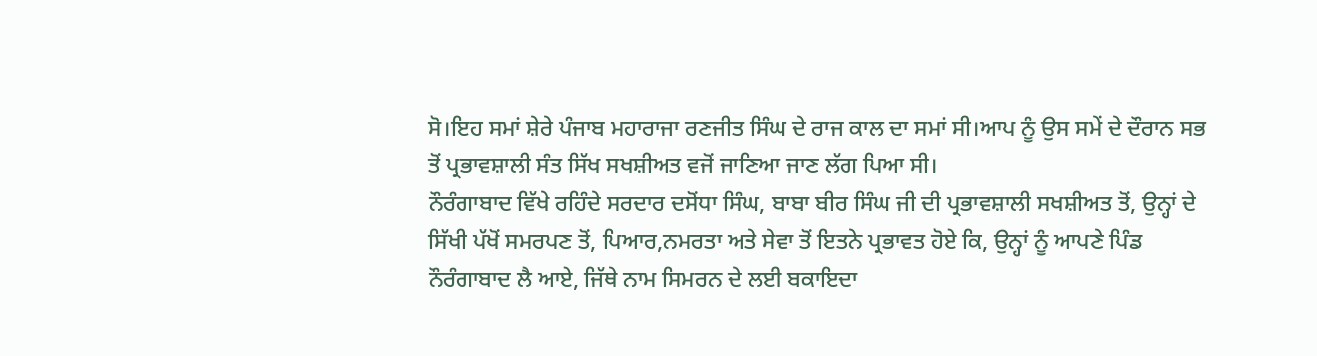ਸੋ।ਇਹ ਸਮਾਂ ਸ਼ੇਰੇ ਪੰਜਾਬ ਮਹਾਰਾਜਾ ਰਣਜੀਤ ਸਿੰਘ ਦੇ ਰਾਜ ਕਾਲ ਦਾ ਸਮਾਂ ਸੀ।ਆਪ ਨੂੰ ਉਸ ਸਮੇਂ ਦੇ ਦੌਰਾਨ ਸਭ ਤੋਂ ਪ੍ਰਭਾਵਸ਼ਾਲੀ ਸੰਤ ਸਿੱਖ ਸਖਸ਼ੀਅਤ ਵਜੋਂ ਜਾਣਿਆ ਜਾਣ ਲੱਗ ਪਿਆ ਸੀ।
ਨੌਰੰਗਾਬਾਦ ਵਿੱਖੇ ਰਹਿੰਦੇ ਸਰਦਾਰ ਦਸੋਂਧਾ ਸਿੰਘ, ਬਾਬਾ ਬੀਰ ਸਿੰਘ ਜੀ ਦੀ ਪ੍ਰਭਾਵਸ਼ਾਲੀ ਸਖਸ਼ੀਅਤ ਤੋਂ, ਉਨ੍ਹਾਂ ਦੇ ਸਿੱਖੀ ਪੱਖੋਂ ਸਮਰਪਣ ਤੋਂ, ਪਿਆਰ,ਨਮਰਤਾ ਅਤੇ ਸੇਵਾ ਤੋਂ ਇਤਨੇ ਪ੍ਰਭਾਵਤ ਹੋਏ ਕਿ, ਉਨ੍ਹਾਂ ਨੂੰ ਆਪਣੇ ਪਿੰਡ ਨੌਰੰਗਾਬਾਦ ਲੈ ਆਏ, ਜਿੱਥੇ ਨਾਮ ਸਿਮਰਨ ਦੇ ਲਈ ਬਕਾਇਦਾ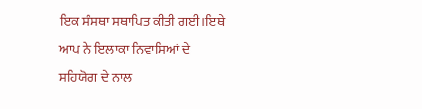ਇਕ ਸੰਸਥਾ ਸਥਾਪਿਤ ਕੀਤੀ ਗਈ।ਇਥੇ ਆਪ ਨੇ ਇਲਾਕਾ ਨਿਵਾਸਿਆਂ ਦੇ ਸਹਿਯੋਗ ਦੇ ਨਾਲ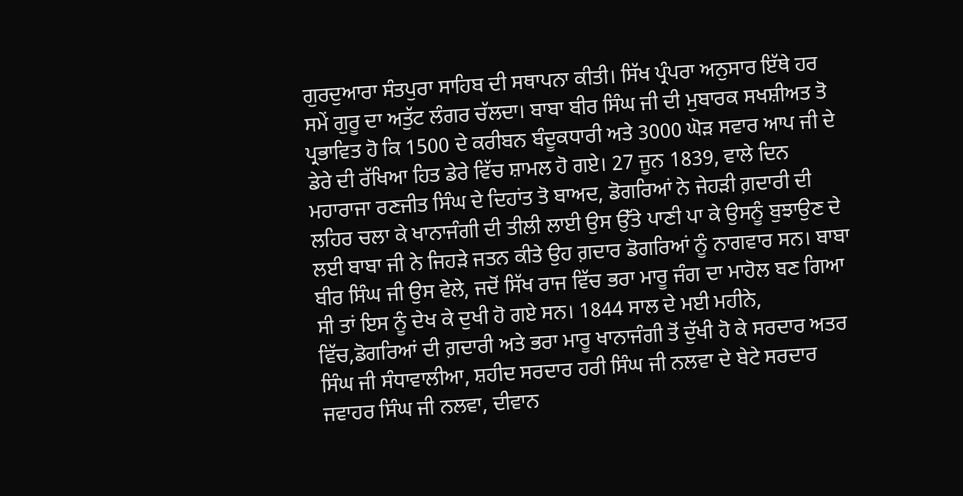ਗੁਰਦੁਆਰਾ ਸੰਤਪੁਰਾ ਸਾਹਿਬ ਦੀ ਸਥਾਪਨਾ ਕੀਤੀ। ਸਿੱਖ ਪ੍ਰੰਪਰਾ ਅਨੁਸਾਰ ਇੱਥੇ ਹਰ ਸਮੇਂ ਗੁਰੂ ਦਾ ਅਤੁੱਟ ਲੰਗਰ ਚੱਲਦਾ। ਬਾਬਾ ਬੀਰ ਸਿੰਘ ਜੀ ਦੀ ਮੁਬਾਰਕ ਸਖਸ਼ੀਅਤ ਤੋ ਪ੍ਰਭਾਵਿਤ ਹੋ ਕਿ 1500 ਦੇ ਕਰੀਬਨ ਬੰਦੂਕਧਾਰੀ ਅਤੇ 3000 ਘੋੜ ਸਵਾਰ ਆਪ ਜੀ ਦੇ ਡੇਰੇ ਦੀ ਰੱਖਿਆ ਹਿਤ ਡੇਰੇ ਵਿੱਚ ਸ਼ਾਮਲ ਹੋ ਗਏ। 27 ਜੂਨ 1839, ਵਾਲੇ ਦਿਨ ਮਹਾਰਾਜਾ ਰਣਜੀਤ ਸਿੰਘ ਦੇ ਦਿਹਾਂਤ ਤੋ ਬਾਅਦ, ਡੋਗਰਿਆਂ ਨੇ ਜੇਹੜੀ ਗ਼ਦਾਰੀ ਦੀ ਲਹਿਰ ਚਲਾ ਕੇ ਖਾਨਾਜੰਗੀ ਦੀ ਤੀਲੀ ਲਾਈ ਉਸ ਉੱਤੇ ਪਾਣੀ ਪਾ ਕੇ ਉਸਨੂੰ ਬੁਝਾਉਣ ਦੇ ਲਈ ਬਾਬਾ ਜੀ ਨੇ ਜਿਹੜੇ ਜਤਨ ਕੀਤੇ ਉਹ ਗ਼ਦਾਰ ਡੋਗਰਿਆਂ ਨੂੰ ਨਾਗਵਾਰ ਸਨ। ਬਾਬਾ ਬੀਰ ਸਿੰਘ ਜੀ ਉਸ ਵੇਲੇ, ਜਦੋਂ ਸਿੱਖ ਰਾਜ ਵਿੱਚ ਭਰਾ ਮਾਰੂ ਜੰਗ ਦਾ ਮਾਹੋਲ ਬਣ ਗਿਆ ਸੀ ਤਾਂ ਇਸ ਨੂੰ ਦੇਖ ਕੇ ਦੁਖੀ ਹੋ ਗਏ ਸਨ। 1844 ਸਾਲ ਦੇ ਮਈ ਮਹੀਨੇ, ਵਿੱਚ,ਡੋਗਰਿਆਂ ਦੀ ਗ਼ਦਾਰੀ ਅਤੇ ਭਰਾ ਮਾਰੂ ਖਾਨਾਜੰਗੀ ਤੋਂ ਦੁੱਖੀ ਹੋ ਕੇ ਸਰਦਾਰ ਅਤਰ ਸਿੰਘ ਜੀ ਸੰਧਾਵਾਲੀਆ, ਸ਼ਹੀਦ ਸਰਦਾਰ ਹਰੀ ਸਿੰਘ ਜੀ ਨਲਵਾ ਦੇ ਬੇਟੇ ਸਰਦਾਰ ਜਵਾਹਰ ਸਿੰਘ ਜੀ ਨਲਵਾ, ਦੀਵਾਨ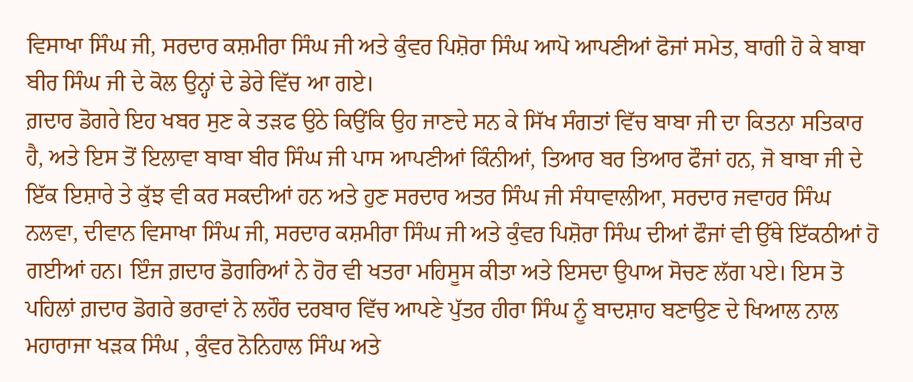ਵਿਸਾਖਾ ਸਿੰਘ ਜੀ, ਸਰਦਾਰ ਕਸ਼ਮੀਰਾ ਸਿੰਘ ਜੀ ਅਤੇ ਕੁੰਵਰ ਪਿਸ਼ੋਰਾ ਸਿੰਘ ਆਪੋ ਆਪਣੀਆਂ ਫੋਜਾਂ ਸਮੇਤ, ਬਾਗੀ ਹੋ ਕੇ ਬਾਬਾ ਬੀਰ ਸਿੰਘ ਜੀ ਦੇ ਕੋਲ ਉਨ੍ਹਾਂ ਦੇ ਡੇਰੇ ਵਿੱਚ ਆ ਗਏ।
ਗ਼ਦਾਰ ਡੋਗਰੇ ਇਹ ਖਬਰ ਸੁਣ ਕੇ ਤੜਫ ਉਠੇ ਕਿਉਂਕਿ ਉਹ ਜਾਣਦੇ ਸਨ ਕੇ ਸਿੱਖ ਸੰਗਤਾਂ ਵਿੱਚ ਬਾਬਾ ਜੀ ਦਾ ਕਿਤਨਾ ਸਤਿਕਾਰ ਹੈ, ਅਤੇ ਇਸ ਤੋਂ ਇਲਾਵਾ ਬਾਬਾ ਬੀਰ ਸਿੰਘ ਜੀ ਪਾਸ ਆਪਣੀਆਂ ਕਿੰਨੀਆਂ, ਤਿਆਰ ਬਰ ਤਿਆਰ ਫੌਜਾਂ ਹਨ, ਜੋ ਬਾਬਾ ਜੀ ਦੇ ਇੱਕ ਇਸ਼ਾਰੇ ਤੇ ਕੁੱਝ ਵੀ ਕਰ ਸਕਦੀਆਂ ਹਨ ਅਤੇ ਹੁਣ ਸਰਦਾਰ ਅਤਰ ਸਿੰਘ ਜੀ ਸੰਧਾਵਾਲੀਆ, ਸਰਦਾਰ ਜਵਾਹਰ ਸਿੰਘ ਨਲਵਾ, ਦੀਵਾਨ ਵਿਸਾਖਾ ਸਿੰਘ ਜੀ, ਸਰਦਾਰ ਕਸ਼ਮੀਰਾ ਸਿੰਘ ਜੀ ਅਤੇ ਕੁੰਵਰ ਪਿਸ਼ੋਰਾ ਸਿੰਘ ਦੀਆਂ ਫੌਜਾਂ ਵੀ ਉੱਥੇ ਇੱਕਠੀਆਂ ਹੋ ਗਈਆਂ ਹਨ। ਇੰਜ ਗ਼ਦਾਰ ਡੋਗਰਿਆਂ ਨੇ ਹੋਰ ਵੀ ਖਤਰਾ ਮਹਿਸੂਸ ਕੀਤਾ ਅਤੇ ਇਸਦਾ ਉਪਾਅ ਸੋਚਣ ਲੱਗ ਪਏ। ਇਸ ਤੋ ਪਹਿਲਾਂ ਗ਼ਦਾਰ ਡੋਗਰੇ ਭਰਾਵਾਂ ਨੇ ਲਹੌਰ ਦਰਬਾਰ ਵਿੱਚ ਆਪਣੇ ਪੁੱਤਰ ਹੀਰਾ ਸਿੰਘ ਨੂੰ ਬਾਦਸ਼ਾਹ ਬਣਾਉਣ ਦੇ ਖਿਆਲ ਨਾਲ ਮਹਾਰਾਜਾ ਖੜਕ ਸਿੰਘ , ਕੁੰਵਰ ਨੋਨਿਹਾਲ ਸਿੰਘ ਅਤੇ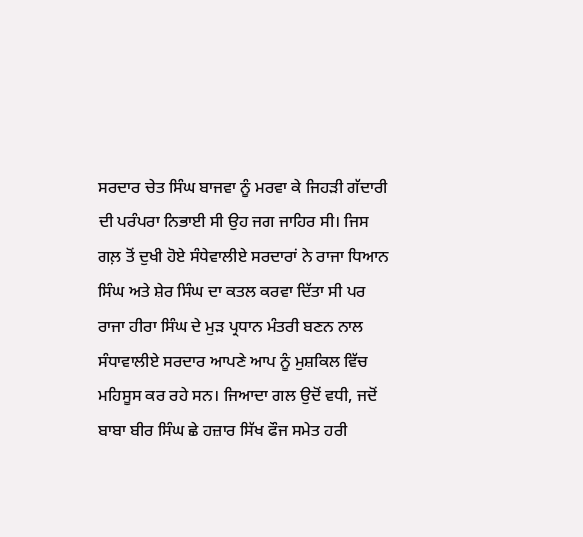ਸਰਦਾਰ ਚੇਤ ਸਿੰਘ ਬਾਜਵਾ ਨੂੰ ਮਰਵਾ ਕੇ ਜਿਹੜੀ ਗੱਦਾਰੀ ਦੀ ਪਰੰਪਰਾ ਨਿਭਾਈ ਸੀ ਉਹ ਜਗ ਜਾਹਿਰ ਸੀ। ਜਿਸ ਗਲ਼ ਤੋਂ ਦੁਖੀ ਹੋਏ ਸੰਧੇਵਾਲੀਏ ਸਰਦਾਰਾਂ ਨੇ ਰਾਜਾ ਧਿਆਨ ਸਿੰਘ ਅਤੇ ਸ਼ੇਰ ਸਿੰਘ ਦਾ ਕਤਲ ਕਰਵਾ ਦਿੱਤਾ ਸੀ ਪਰ ਰਾਜਾ ਹੀਰਾ ਸਿੰਘ ਦੇ ਮੁੜ ਪ੍ਰਧਾਨ ਮੰਤਰੀ ਬਣਨ ਨਾਲ ਸੰਧਾਵਾਲੀਏ ਸਰਦਾਰ ਆਪਣੇ ਆਪ ਨੂੰ ਮੁਸ਼ਕਿਲ ਵਿੱਚ ਮਹਿਸੂਸ ਕਰ ਰਹੇ ਸਨ। ਜਿਆਦਾ ਗਲ ਉਦੋਂ ਵਧੀ, ਜਦੋਂ ਬਾਬਾ ਬੀਰ ਸਿੰਘ ਛੇ ਹਜ਼ਾਰ ਸਿੱਖ ਫੌਜ ਸਮੇਤ ਹਰੀ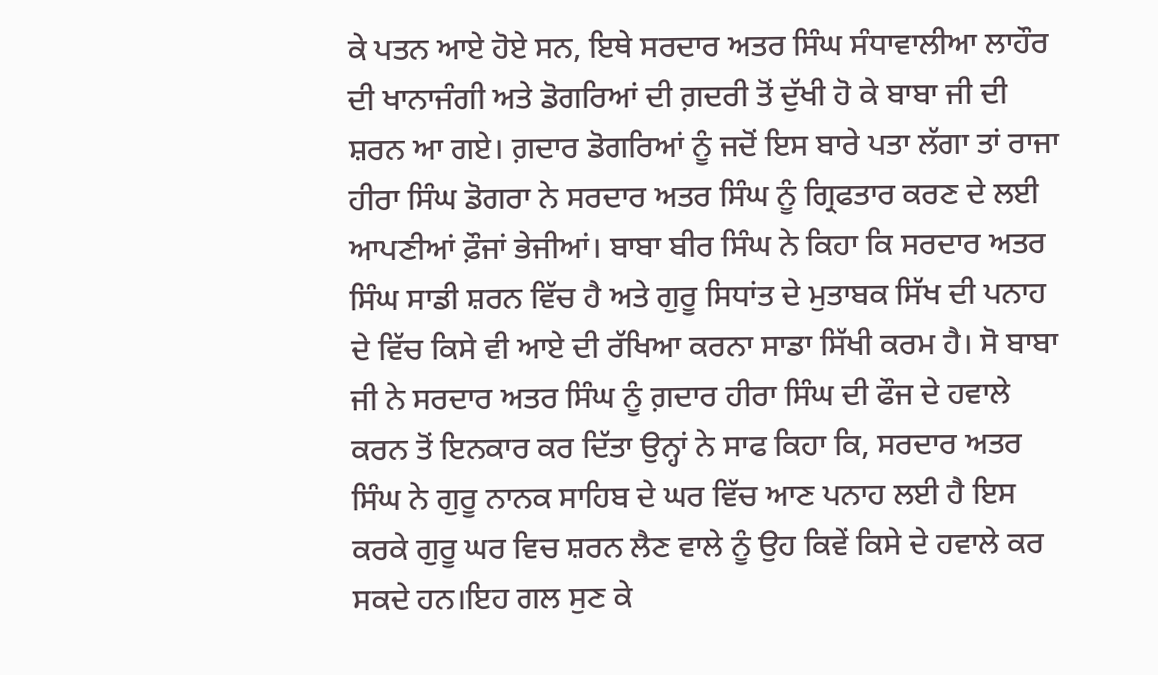ਕੇ ਪਤਨ ਆਏ ਹੋਏ ਸਨ, ਇਥੇ ਸਰਦਾਰ ਅਤਰ ਸਿੰਘ ਸੰਧਾਵਾਲੀਆ ਲਾਹੌਰ ਦੀ ਖਾਨਾਜੰਗੀ ਅਤੇ ਡੋਗਰਿਆਂ ਦੀ ਗ਼ਦਰੀ ਤੋਂ ਦੁੱਖੀ ਹੋ ਕੇ ਬਾਬਾ ਜੀ ਦੀ ਸ਼ਰਨ ਆ ਗਏ। ਗ਼ਦਾਰ ਡੋਗਰਿਆਂ ਨੂੰ ਜਦੋਂ ਇਸ ਬਾਰੇ ਪਤਾ ਲੱਗਾ ਤਾਂ ਰਾਜਾ ਹੀਰਾ ਸਿੰਘ ਡੋਗਰਾ ਨੇ ਸਰਦਾਰ ਅਤਰ ਸਿੰਘ ਨੂੰ ਗ੍ਰਿਫਤਾਰ ਕਰਣ ਦੇ ਲਈ ਆਪਣੀਆਂ ਫ਼ੌਜਾਂ ਭੇਜੀਆਂ। ਬਾਬਾ ਬੀਰ ਸਿੰਘ ਨੇ ਕਿਹਾ ਕਿ ਸਰਦਾਰ ਅਤਰ ਸਿੰਘ ਸਾਡੀ ਸ਼ਰਨ ਵਿੱਚ ਹੈ ਅਤੇ ਗੁਰੂ ਸਿਧਾਂਤ ਦੇ ਮੁਤਾਬਕ ਸਿੱਖ ਦੀ ਪਨਾਹ ਦੇ ਵਿੱਚ ਕਿਸੇ ਵੀ ਆਏ ਦੀ ਰੱਖਿਆ ਕਰਨਾ ਸਾਡਾ ਸਿੱਖੀ ਕਰਮ ਹੈ। ਸੋ ਬਾਬਾ ਜੀ ਨੇ ਸਰਦਾਰ ਅਤਰ ਸਿੰਘ ਨੂੰ ਗ਼ਦਾਰ ਹੀਰਾ ਸਿੰਘ ਦੀ ਫੌਜ ਦੇ ਹਵਾਲੇ ਕਰਨ ਤੋਂ ਇਨਕਾਰ ਕਰ ਦਿੱਤਾ ਉਨ੍ਹਾਂ ਨੇ ਸਾਫ ਕਿਹਾ ਕਿ, ਸਰਦਾਰ ਅਤਰ ਸਿੰਘ ਨੇ ਗੁਰੂ ਨਾਨਕ ਸਾਹਿਬ ਦੇ ਘਰ ਵਿੱਚ ਆਣ ਪਨਾਹ ਲਈ ਹੈ ਇਸ ਕਰਕੇ ਗੁਰੂ ਘਰ ਵਿਚ ਸ਼ਰਨ ਲੈਣ ਵਾਲੇ ਨੂੰ ਉਹ ਕਿਵੇਂ ਕਿਸੇ ਦੇ ਹਵਾਲੇ ਕਰ ਸਕਦੇ ਹਨ।ਇਹ ਗਲ ਸੁਣ ਕੇ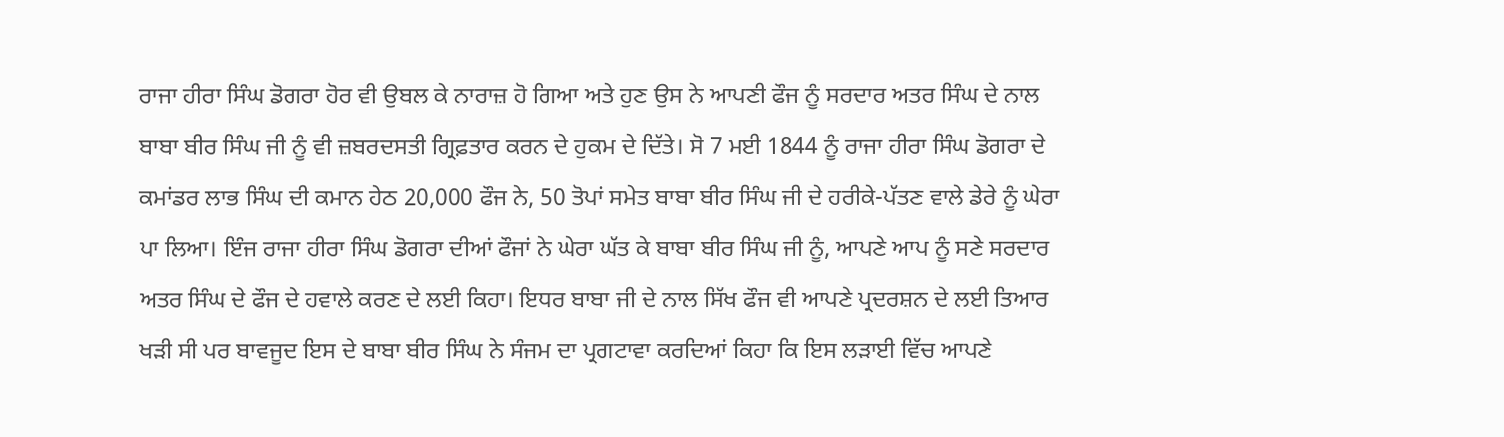ਰਾਜਾ ਹੀਰਾ ਸਿੰਘ ਡੋਗਰਾ ਹੋਰ ਵੀ ਉਬਲ ਕੇ ਨਾਰਾਜ਼ ਹੋ ਗਿਆ ਅਤੇ ਹੁਣ ਉਸ ਨੇ ਆਪਣੀ ਫੌਜ ਨੂੰ ਸਰਦਾਰ ਅਤਰ ਸਿੰਘ ਦੇ ਨਾਲ ਬਾਬਾ ਬੀਰ ਸਿੰਘ ਜੀ ਨੂੰ ਵੀ ਜ਼ਬਰਦਸਤੀ ਗ੍ਰਿਫ਼ਤਾਰ ਕਰਨ ਦੇ ਹੁਕਮ ਦੇ ਦਿੱਤੇ। ਸੋ 7 ਮਈ 1844 ਨੂੰ ਰਾਜਾ ਹੀਰਾ ਸਿੰਘ ਡੋਗਰਾ ਦੇ ਕਮਾਂਡਰ ਲਾਭ ਸਿੰਘ ਦੀ ਕਮਾਨ ਹੇਠ 20,000 ਫੌਜ ਨੇ, 50 ਤੋਪਾਂ ਸਮੇਤ ਬਾਬਾ ਬੀਰ ਸਿੰਘ ਜੀ ਦੇ ਹਰੀਕੇ-ਪੱਤਣ ਵਾਲੇ ਡੇਰੇ ਨੂੰ ਘੇਰਾ ਪਾ ਲਿਆ। ਇੰਜ ਰਾਜਾ ਹੀਰਾ ਸਿੰਘ ਡੋਗਰਾ ਦੀਆਂ ਫੌਜਾਂ ਨੇ ਘੇਰਾ ਘੱਤ ਕੇ ਬਾਬਾ ਬੀਰ ਸਿੰਘ ਜੀ ਨੂੰ, ਆਪਣੇ ਆਪ ਨੂੰ ਸਣੇ ਸਰਦਾਰ ਅਤਰ ਸਿੰਘ ਦੇ ਫੌਜ ਦੇ ਹਵਾਲੇ ਕਰਣ ਦੇ ਲਈ ਕਿਹਾ। ਇਧਰ ਬਾਬਾ ਜੀ ਦੇ ਨਾਲ ਸਿੱਖ ਫੌਜ ਵੀ ਆਪਣੇ ਪ੍ਰਦਰਸ਼ਨ ਦੇ ਲਈ ਤਿਆਰ ਖੜੀ ਸੀ ਪਰ ਬਾਵਜੂਦ ਇਸ ਦੇ ਬਾਬਾ ਬੀਰ ਸਿੰਘ ਨੇ ਸੰਜਮ ਦਾ ਪ੍ਰਗਟਾਵਾ ਕਰਦਿਆਂ ਕਿਹਾ ਕਿ ਇਸ ਲੜਾਈ ਵਿੱਚ ਆਪਣੇ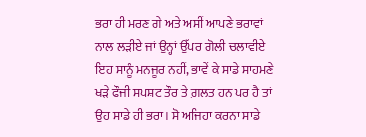ਭਰਾ ਹੀ ਮਰਣ ਗੇ ਅਤੇ ਅਸੀਂ ਆਪਣੇ ਭਰਾਵਾਂ ਨਾਲ ਲੜੀਏ ਜਾਂ ਉਨ੍ਹਾਂ ਉੱਪਰ ਗੋਲੀ ਚਲਾਵੀਏ ਇਹ ਸਾਨੂੰ ਮਨਜੂਰ ਨਹੀਂ, ਭਾਵੇਂ ਕੇ ਸਾਡੇ ਸਾਹਮਣੇ ਖੜੇ ਫੌਜੀ ਸਪਸ਼ਟ ਤੌਰ ਤੇ ਗ਼ਲਤ ਹਨ ਪਰ ਹੈ ਤਾਂ ਉਹ ਸਾਡੇ ਹੀ ਭਰਾ। ਸੋ ਅਜਿਹਾ ਕਰਨਾ ਸਾਡੇ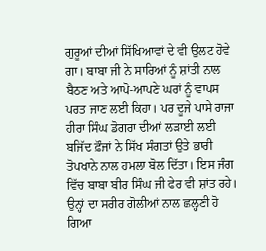ਗੁਰੂਆਂ ਦੀਆਂ ਸਿੱਖਿਆਵਾਂ ਦੇ ਵੀ ਉਲਟ ਹੋਵੇ ਗਾ। ਬਾਬਾ ਜੀ ਨੇ ਸਾਰਿਆਂ ਨੂੰ ਸ਼ਾਂਤੀ ਨਾਲ ਬੈਠਣ ਅਤੇ ਆਪੋ-ਆਪਣੇ ਘਰਾਂ ਨੂੰ ਵਾਪਸ ਪਰਤ ਜਾਣ ਲਈ ਕਿਹਾ। ਪਰ ਦੂਜੇ ਪਾਸੇ ਰਾਜਾ ਹੀਰਾ ਸਿੰਘ ਡੋਗਰਾ ਦੀਆਂ ਲੜਾਈ ਲਈ ਬਜਿੱਦ ਫ਼ੌਜਾਂ ਨੇ ਸਿੱਖ ਸੰਗਤਾਂ ਉਤੇ ਭਾਰੀ ਤੋਪਖਾਨੇ ਨਾਲ ਹਮਲਾ ਬੋਲ ਦਿੱਤਾ। ਇਸ ਜੰਗ ਵਿੱਚ ਬਾਬਾ ਬੀਰ ਸਿੰਘ ਜੀ ਫੇਰ ਵੀ ਸ਼ਾਂਤ ਰਹੇ। ਉਨ੍ਹਾਂ ਦਾ ਸਰੀਰ ਗੋਲੀਆਂ ਨਾਲ ਛਲ੍ਹਣੀ ਹੋ ਗਿਆ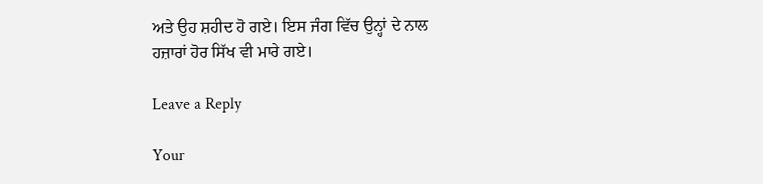ਅਤੇ ਉਹ ਸ਼ਹੀਦ ਹੋ ਗਏ। ਇਸ ਜੰਗ ਵਿੱਚ ਉਨ੍ਹਾਂ ਦੇ ਨਾਲ ਹਜ਼ਾਰਾਂ ਹੋਰ ਸਿੱਖ ਵੀ ਮਾਰੇ ਗਏ।

Leave a Reply

Your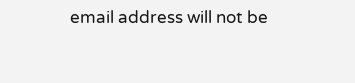email address will not be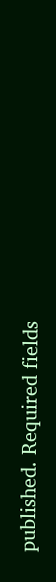published. Required fields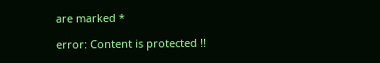are marked *

error: Content is protected !!